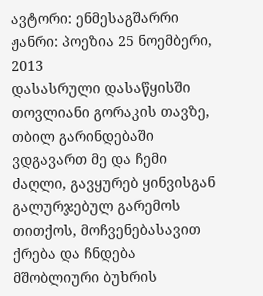ავტორი: ენმესაგშარრი ჟანრი: პოეზია 25 ნოემბერი, 2013
დასასრული დასაწყისში
თოვლიანი გორაკის თავზე, თბილ გარინდებაში ვდგავართ მე და ჩემი ძაღლი, გავყურებ ყინვისგან გალურჯებულ გარემოს თითქოს, მოჩვენებასავით ქრება და ჩნდება მშობლიური ბუხრის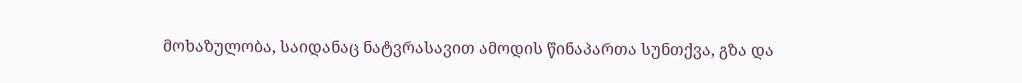მოხაზულობა, საიდანაც ნატვრასავით ამოდის წინაპართა სუნთქვა, გზა და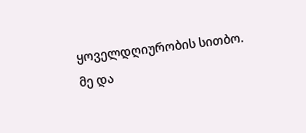ყოველდღიურობის სითბო.
მე და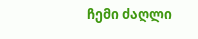ჩემი ძაღლი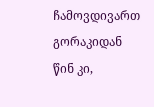ჩამოვდივართ გორაკიდან წინ კი,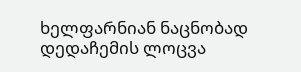ხელფარნიან ნაცნობად დედაჩემის ლოცვა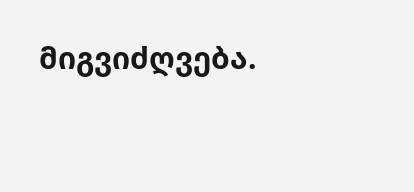მიგვიძღვება.